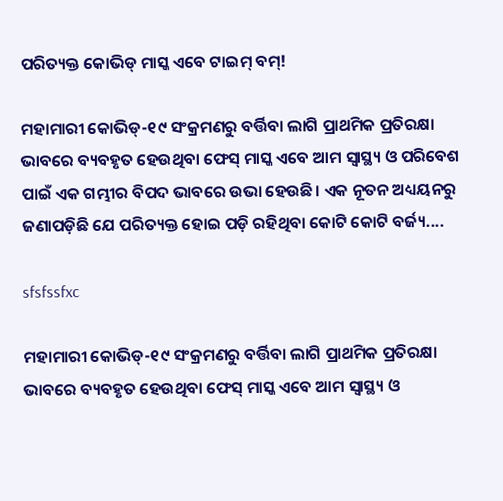ପରିତ୍ୟକ୍ତ କୋଭିଡ୍ ମାସ୍କ ଏବେ ଟାଇମ୍ ବମ୍!

ମହାମାରୀ କୋଭିଡ୍-୧୯ ସଂକ୍ରମଣରୁ ବର୍ତ୍ତିବା ଲାଗି ପ୍ରାଥମିକ ପ୍ରତିରକ୍ଷା ଭାବରେ ବ୍ୟବହୃତ ହେଉଥିବା ଫେସ୍ ମାସ୍କ ଏବେ ଆମ ସ୍ୱାସ୍ଥ୍ୟ ଓ ପରିବେଶ ପାଇଁ ଏକ ଗମ୍ଭୀର ବିପଦ ଭାବରେ ଉଭା ହେଉଛି। ଏକ ନୂତନ ଅଧ୍ୟୟନରୁ ଜଣାପଡ଼ିଛି ଯେ ପରିତ୍ୟକ୍ତ ହୋଇ ପଡ଼ି ରହିଥିବା କୋଟି କୋଟି ବର୍ଜ୍ୟ....

sfsfssfxc

ମହାମାରୀ କୋଭିଡ୍-୧୯ ସଂକ୍ରମଣରୁ ବର୍ତ୍ତିବା ଲାଗି ପ୍ରାଥମିକ ପ୍ରତିରକ୍ଷା ଭାବରେ ବ୍ୟବହୃତ ହେଉଥିବା ଫେସ୍ ମାସ୍କ ଏବେ ଆମ ସ୍ୱାସ୍ଥ୍ୟ ଓ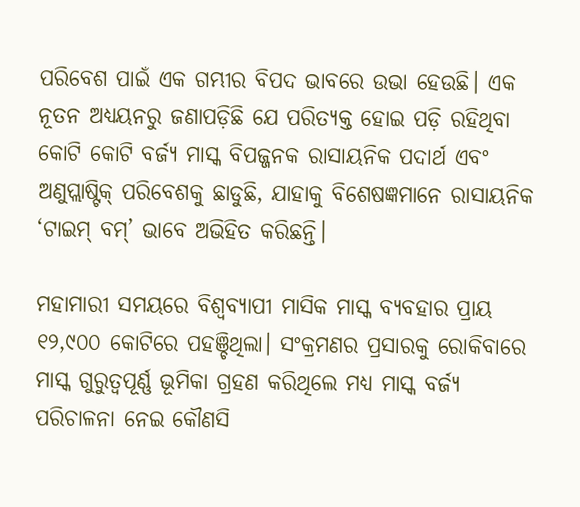ପରିବେଶ ପାଇଁ ଏକ ଗମ୍ଭୀର ବିପଦ ଭାବରେ ଉଭା ହେଉଛି। ଏକ ନୂତନ ଅଧ୍ୟୟନରୁ ଜଣାପଡ଼ିଛି ଯେ ପରିତ୍ୟକ୍ତ ହୋଇ ପଡ଼ି ରହିଥିବା କୋଟି କୋଟି ବର୍ଜ୍ୟ ମାସ୍କ ବିପଜ୍ଜନକ ରାସାୟନିକ ପଦାର୍ଥ ଏବଂ ଅଣୁପ୍ଲାଷ୍ଟିକ୍ ପରିବେଶକୁ ଛାଡୁଛି, ଯାହାକୁ ବିଶେଷଜ୍ଞମାନେ ରାସାୟନିକ ‘ଟାଇମ୍‌ ବମ୍‌’ ଭାବେ ଅଭିହିତ କରିଛନ୍ତି।

ମହାମାରୀ ସମୟରେ ବିଶ୍ୱବ୍ୟାପୀ ମାସିକ ମାସ୍କ ବ୍ୟବହାର ପ୍ରାୟ ୧୨,୯୦୦ କୋଟିରେ ପହଞ୍ଚିଥିଲା। ସଂକ୍ରମଣର ପ୍ରସାରକୁ ରୋକିବାରେ ମାସ୍କ ଗୁରୁତ୍ୱପୂର୍ଣ୍ଣ ଭୂମିକା ଗ୍ରହଣ କରିଥିଲେ ମଧ୍ୟ ମାସ୍କ ବର୍ଜ୍ୟ ପରିଚାଳନା ନେଇ କୌଣସି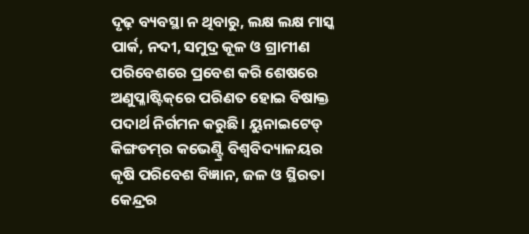ଦୃଢ଼ ବ୍ୟବସ୍ଥା ନ ଥିବାରୁ, ଲକ୍ଷ ଲକ୍ଷ ମାସ୍କ ପାର୍କ, ନଦୀ, ସମୁଦ୍ର କୂଳ ଓ ଗ୍ରାମୀଣ ପରିବେଶରେ ପ୍ରବେଶ କରି ଶେଷରେ ଅଣୁପ୍ଳାଷ୍ଟିକ୍‌ରେ ପରିଣତ ହୋଇ ବିଷାକ୍ତ ପଦାର୍ଥ ନିର୍ଗମନ କରୁଛି। ୟୁନାଇଟେଡ୍‌ କିଙ୍ଗଡମ୍‌ର କଭେଣ୍ଟ୍ରି ବିଶ୍ୱବିଦ୍ୟାଳୟର କୃଷି ପରିବେଶ ବିଜ୍ଞାନ, ଜଳ ଓ ସ୍ଥିରତା କେନ୍ଦ୍ରର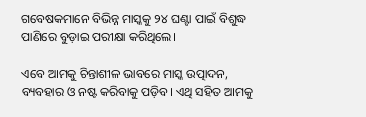ଗବେଷକମାନେ ବିଭିନ୍ନ ମାସ୍କକୁ ୨୪ ଘଣ୍ଟା ପାଇଁ ବିଶୁଦ୍ଧ ପାଣିରେ ବୁଡ଼ାଇ ପରୀକ୍ଷା କରିଥିଲେ।

ଏବେ ଆମକୁ ଚିନ୍ତାଶୀଳ ଭାବରେ ମାସ୍କ ଉତ୍ପାଦନ, ବ୍ୟବହାର ଓ ନଷ୍ଟ କରିବାକୁ ପଡ଼ିବ। ଏଥି ସହିତ ଆମକୁ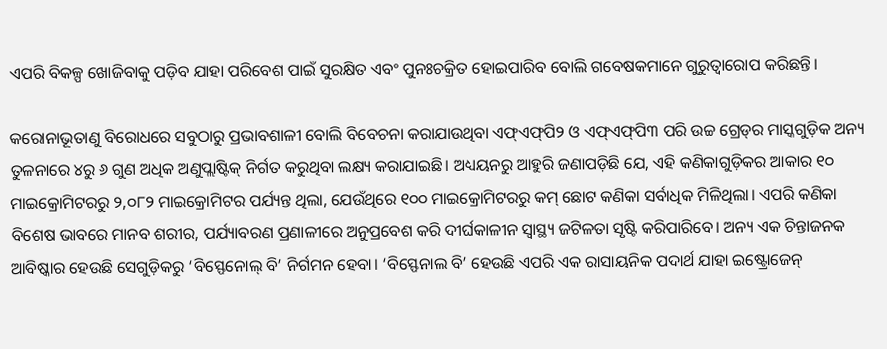ଏପରି ବିକଳ୍ପ ଖୋଜିବାକୁ ପଡ଼ିବ ଯାହା ପରିବେଶ ପାଇଁ ସୁରକ୍ଷିତ ଏବଂ ପୁନଃଚକ୍ରିତ ହୋଇପାରିବ ବୋଲି ଗବେଷକମାନେ ଗୁରୁତ୍ୱାରୋପ କରିଛନ୍ତି।

କରୋନାଭୂତାଣୁ ବିରୋଧରେ ସବୁଠାରୁ ପ୍ରଭାବଶାଳୀ ବୋଲି ବିବେଚନା କରାଯାଉଥିବା ଏଫ୍‌ଏଫ୍‌ପି୨ ଓ ଏଫ୍‌ଏଫ୍‌ପି୩ ପରି ଉଚ୍ଚ ଗ୍ରେଡ୍‌ର ମାସ୍କଗୁଡ଼ିକ ଅନ୍ୟ ତୁଳନାରେ ୪ରୁ ୬ ଗୁଣ ଅଧିକ ଅଣୁପ୍ଲାଷ୍ଟିକ୍ ନିର୍ଗତ କରୁଥିବା ଲକ୍ଷ୍ୟ କରାଯାଇଛି। ଅଧ୍ୟୟନରୁ ଆହୁରି ଜଣାପଡ଼ିଛି ଯେ, ଏହି କଣିକାଗୁଡ଼ିକର ଆକାର ୧୦ ମାଇକ୍ରୋମିଟରରୁ ୨,୦୮୨ ମାଇକ୍ରୋମିଟର ପର୍ଯ୍ୟନ୍ତ ଥିଲା, ଯେଉଁଥିରେ ୧୦୦ ମାଇକ୍ରୋମିଟରରୁ କମ୍ ଛୋଟ କଣିକା ସର୍ବାଧିକ ମିଳିଥିଲା। ଏପରି କଣିକା ବିଶେଷ ଭାବରେ ମାନବ ଶରୀର, ପର୍ଯ୍ୟାବରଣ ପ୍ରଣାଳୀରେ ଅନୁପ୍ରବେଶ କରି ଦୀର୍ଘକାଳୀନ ସ୍ୱାସ୍ଥ୍ୟ ଜଟିଳତା ସୃଷ୍ଟି କରିପାରିବେ। ଅନ୍ୟ ଏକ ଚିନ୍ତାଜନକ ଆବିଷ୍କାର ହେଉଛି ସେଗୁଡ଼ିକରୁ ‘ବିସ୍ଫେନୋଲ୍ ବି’ ନିର୍ଗମନ ହେବା। ‘ବିସ୍ଫେନାଲ ବି’ ହେଉଛି ଏପରି ଏକ ରାସାୟନିକ ପଦାର୍ଥ ଯାହା ଇଷ୍ଟ୍ରୋଜେନ୍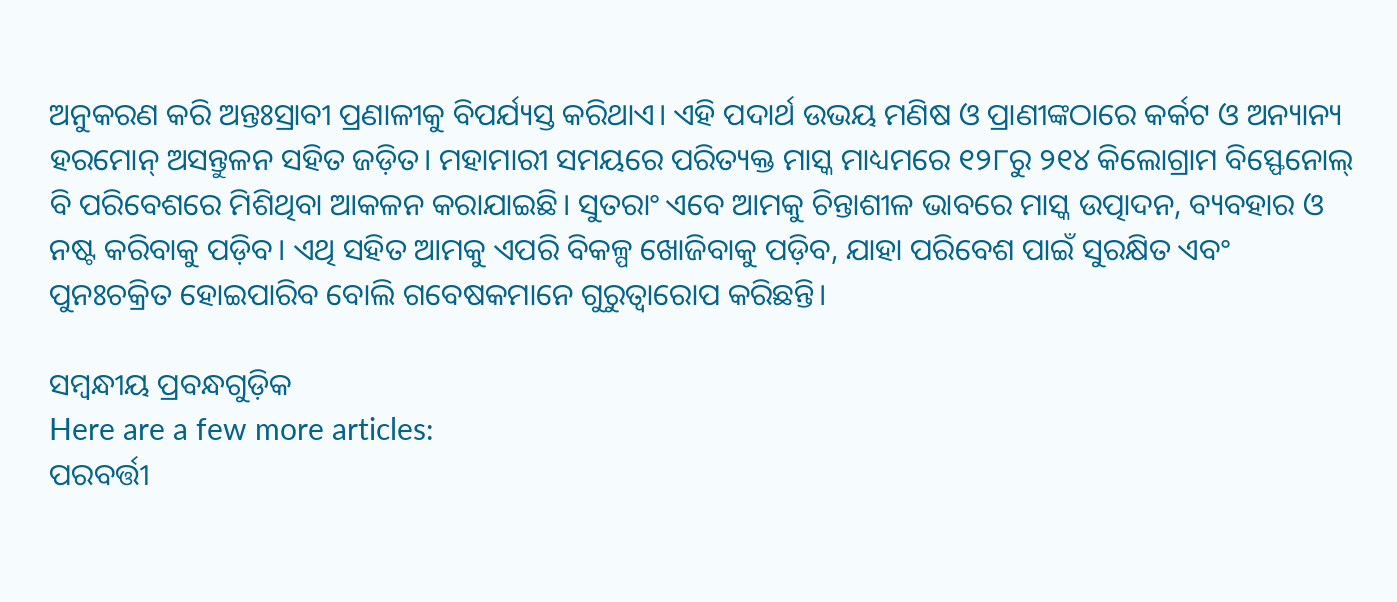ଅନୁକରଣ କରି ଅନ୍ତଃସ୍ରାବୀ ପ୍ରଣାଳୀକୁ ବିପର୍ଯ୍ୟସ୍ତ କରିଥାଏ। ଏହି ପଦାର୍ଥ ଉଭୟ ମଣିଷ ଓ ପ୍ରାଣୀଙ୍କଠାରେ କର୍କଟ ଓ ଅନ୍ୟାନ୍ୟ ହରମୋନ୍ ଅସନ୍ତୁଳନ ସହିତ ଜଡ଼ିତ। ମହାମାରୀ ସମୟରେ ପରିତ୍ୟକ୍ତ ମାସ୍କ ମାଧ୍ୟମରେ ୧୨୮ରୁ ୨୧୪ କିଲୋଗ୍ରାମ ବିସ୍ଫେନୋଲ୍ ବି ପରିବେଶରେ ମିଶିଥିବା ଆକଳନ କରାଯାଇଛି। ସୁତରାଂ ଏବେ ଆମକୁ ଚିନ୍ତାଶୀଳ ଭାବରେ ମାସ୍କ ଉତ୍ପାଦନ, ବ୍ୟବହାର ଓ ନଷ୍ଟ କରିବାକୁ ପଡ଼ିବ। ଏଥି ସହିତ ଆମକୁ ଏପରି ବିକଳ୍ପ ଖୋଜିବାକୁ ପଡ଼ିବ, ଯାହା ପରିବେଶ ପାଇଁ ସୁରକ୍ଷିତ ଏବଂ ପୁନଃଚକ୍ରିତ ହୋଇପାରିବ ବୋଲି ଗବେଷକମାନେ ଗୁରୁତ୍ୱାରୋପ କରିଛନ୍ତି।

ସମ୍ବନ୍ଧୀୟ ପ୍ରବନ୍ଧଗୁଡ଼ିକ
Here are a few more articles:
ପରବର୍ତ୍ତୀ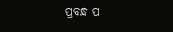ପ୍ରବନ୍ଧ ପ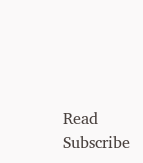Read
Subscribe